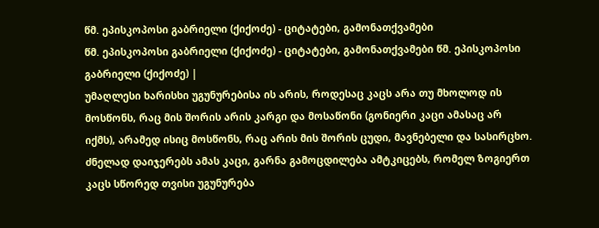წმ. ეპისკოპოსი გაბრიელი (ქიქოძე) - ციტატები, გამონათქვამები
წმ. ეპისკოპოსი გაბრიელი (ქიქოძე) - ციტატები, გამონათქვამები წმ. ეპისკოპოსი გაბრიელი (ქიქოძე) |
უმაღლესი ხარისხი უგუნურებისა ის არის, როდესაც კაცს არა თუ მხოლოდ ის მოსწონს, რაც მის შორის არის კარგი და მოსაწონი (გონიერი კაცი ამასაც არ იქმს), არამედ ისიც მოსწონს, რაც არის მის შორის ცუდი, მავნებელი და სასირცხო. ძნელად დაიჯერებს ამას კაცი, გარნა გამოცდილება ამტკიცებს, რომელ ზოგიერთ კაცს სწორედ თვისი უგუნურება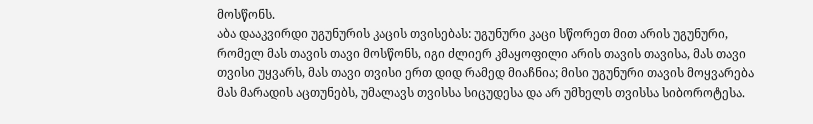მოსწონს.
აბა დააკვირდი უგუნურის კაცის თვისებას: უგუნური კაცი სწორეთ მით არის უგუნური, რომელ მას თავის თავი მოსწონს, იგი ძლიერ კმაყოფილი არის თავის თავისა, მას თავი თვისი უყვარს, მას თავი თვისი ერთ დიდ რამედ მიაჩნია; მისი უგუნური თავის მოყვარება მას მარადის აცთუნებს, უმალავს თვისსა სიცუდესა და არ უმხელს თვისსა სიბოროტესა.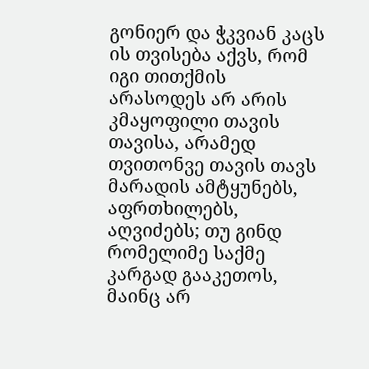გონიერ და ჭკვიან კაცს ის თვისება აქვს, რომ იგი თითქმის არასოდეს არ არის კმაყოფილი თავის თავისა, არამედ თვითონვე თავის თავს მარადის ამტყუნებს, აფრთხილებს, აღვიძებს; თუ გინდ რომელიმე საქმე კარგად გააკეთოს, მაინც არ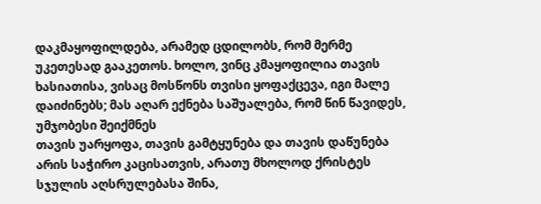დაკმაყოფილდება, არამედ ცდილობს, რომ მერმე უკეთესად გააკეთოს. ხოლო, ვინც კმაყოფილია თავის ხასიათისა, ვისაც მოსწონს თვისი ყოფაქცევა, იგი მალე დაიძინებს; მას აღარ ექნება საშუალება, რომ წინ წავიდეს, უმჯობესი შეიქმნეს
თავის უარყოფა, თავის გამტყუნება და თავის დაწუნება არის საჭირო კაცისათვის, არათუ მხოლოდ ქრისტეს სჯულის აღსრულებასა შინა,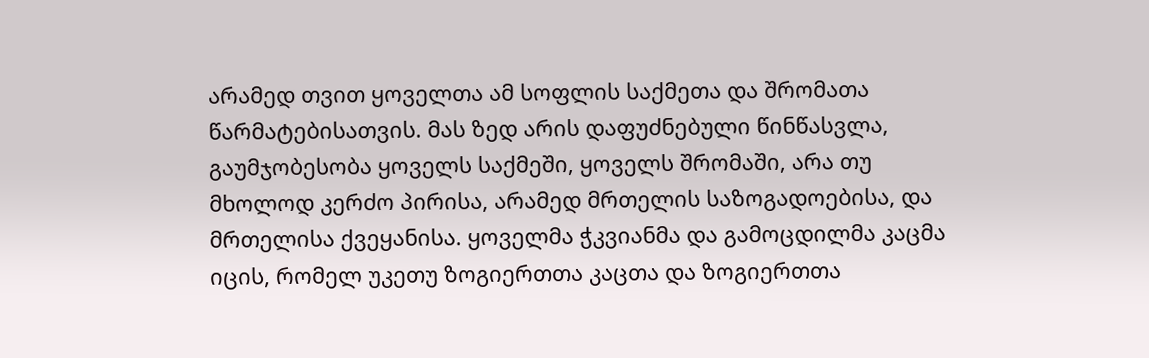არამედ თვით ყოველთა ამ სოფლის საქმეთა და შრომათა წარმატებისათვის. მას ზედ არის დაფუძნებული წინწასვლა, გაუმჯობესობა ყოველს საქმეში, ყოველს შრომაში, არა თუ მხოლოდ კერძო პირისა, არამედ მრთელის საზოგადოებისა, და მრთელისა ქვეყანისა. ყოველმა ჭკვიანმა და გამოცდილმა კაცმა იცის, რომელ უკეთუ ზოგიერთთა კაცთა და ზოგიერთთა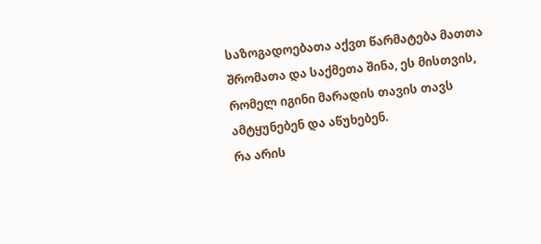საზოგადოებათა აქვთ წარმატება მათთა შრომათა და საქმეთა შინა, ეს მისთვის, რომელ იგინი მარადის თავის თავს ამტყუნებენ და აწუხებენ.
რა არის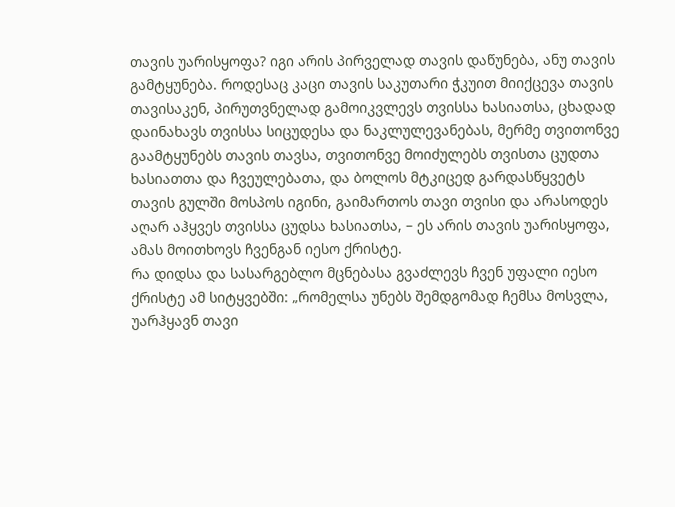თავის უარისყოფა? იგი არის პირველად თავის დაწუნება, ანუ თავის გამტყუნება. როდესაც კაცი თავის საკუთარი ჭკუით მიიქცევა თავის თავისაკენ, პირუთვნელად გამოიკვლევს თვისსა ხასიათსა, ცხადად დაინახავს თვისსა სიცუდესა და ნაკლულევანებას, მერმე თვითონვე გაამტყუნებს თავის თავსა, თვითონვე მოიძულებს თვისთა ცუდთა ხასიათთა და ჩვეულებათა, და ბოლოს მტკიცედ გარდასწყვეტს თავის გულში მოსპოს იგინი, გაიმართოს თავი თვისი და არასოდეს აღარ აჰყვეს თვისსა ცუდსა ხასიათსა, – ეს არის თავის უარისყოფა, ამას მოითხოვს ჩვენგან იესო ქრისტე.
რა დიდსა და სასარგებლო მცნებასა გვაძლევს ჩვენ უფალი იესო ქრისტე ამ სიტყვებში: „რომელსა უნებს შემდგომად ჩემსა მოსვლა, უარჰყავნ თავი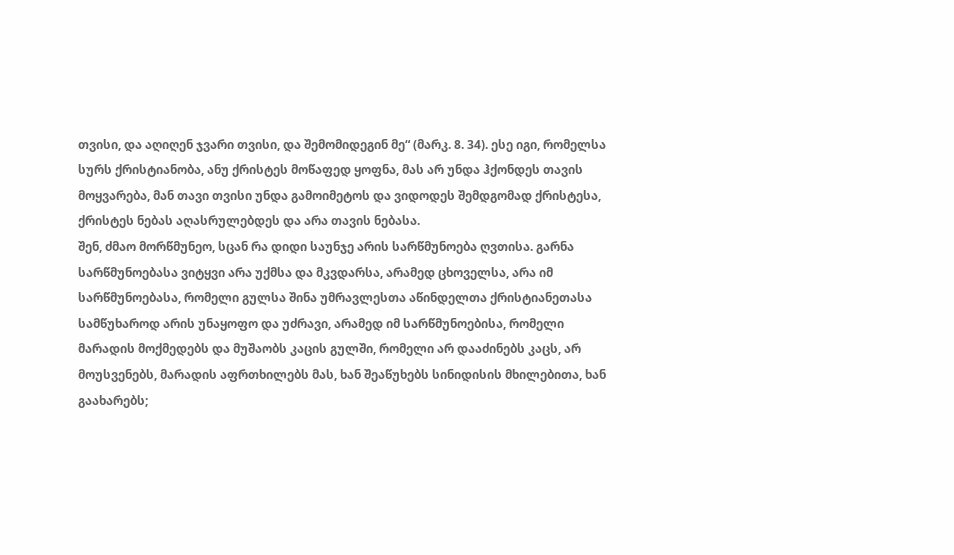თვისი, და აღიღენ ჯვარი თვისი, და შემომიდეგინ მე“ (მარკ. 8. 34). ესე იგი, რომელსა სურს ქრისტიანობა, ანუ ქრისტეს მოწაფედ ყოფნა, მას არ უნდა ჰქონდეს თავის მოყვარება, მან თავი თვისი უნდა გამოიმეტოს და ვიდოდეს შემდგომად ქრისტესა, ქრისტეს ნებას აღასრულებდეს და არა თავის ნებასა.
შენ, ძმაო მორწმუნეო, სცან რა დიდი საუნჯე არის სარწმუნოება ღვთისა. გარნა სარწმუნოებასა ვიტყვი არა უქმსა და მკვდარსა, არამედ ცხოველსა, არა იმ სარწმუნოებასა, რომელი გულსა შინა უმრავლესთა აწინდელთა ქრისტიანეთასა სამწუხაროდ არის უნაყოფო და უძრავი, არამედ იმ სარწმუნოებისა, რომელი მარადის მოქმედებს და მუშაობს კაცის გულში, რომელი არ დააძინებს კაცს, არ მოუსვენებს, მარადის აფრთხილებს მას, ხან შეაწუხებს სინიდისის მხილებითა, ხან გაახარებს;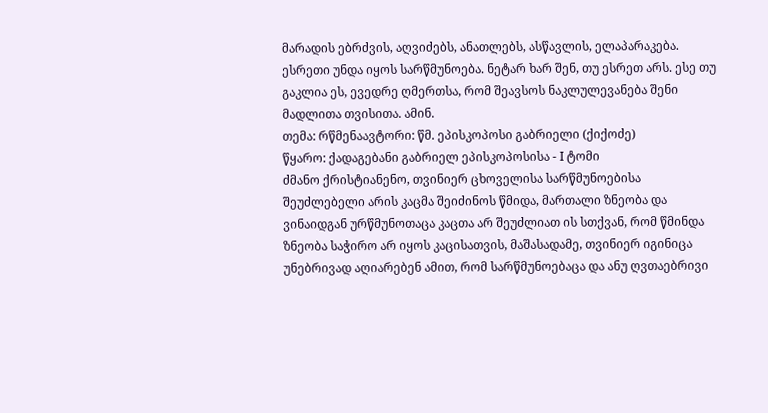მარადის ებრძვის, აღვიძებს, ანათლებს, ასწავლის, ელაპარაკება. ესრეთი უნდა იყოს სარწმუნოება. ნეტარ ხარ შენ, თუ ესრეთ არს. ესე თუ გაკლია ეს, ევედრე ღმერთსა, რომ შეავსოს ნაკლულევანება შენი მადლითა თვისითა. ამინ.
თემა: რწმენაავტორი: წმ. ეპისკოპოსი გაბრიელი (ქიქოძე)
წყარო: ქადაგებანი გაბრიელ ეპისკოპოსისა - I ტომი
ძმანო ქრისტიანენო, თვინიერ ცხოველისა სარწმუნოებისა შეუძლებელი არის კაცმა შეიძინოს წმიდა, მართალი ზნეობა და ვინაიდგან ურწმუნოთაცა კაცთა არ შეუძლიათ ის სთქვან, რომ წმინდა ზნეობა საჭირო არ იყოს კაცისათვის, მაშასადამე, თვინიერ იგინიცა უნებრივად აღიარებენ ამით, რომ სარწმუნოებაცა და ანუ ღვთაებრივი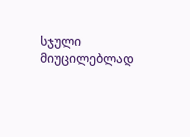სჯული მიუცილებლად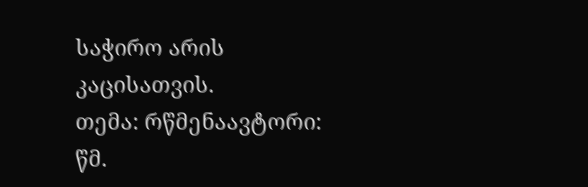საჭირო არის კაცისათვის.
თემა: რწმენაავტორი: წმ.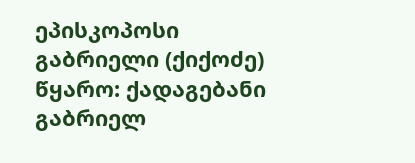ეპისკოპოსი გაბრიელი (ქიქოძე)
წყარო: ქადაგებანი გაბრიელ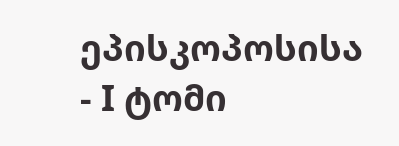ეპისკოპოსისა - I ტომი